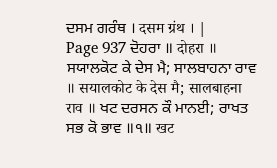ਦਸਮ ਗਰੰਥ । दसम ग्रंथ । |
Page 937 ਦੋਹਰਾ ॥ दोहरा ॥ ਸਯਾਲਕੋਟ ਕੇ ਦੇਸ ਮੈ; ਸਾਲਬਾਹਨਾ ਰਾਵ ॥ सयालकोट के देस मै; सालबाहना राव ॥ ਖਟ ਦਰਸਨ ਕੌ ਮਾਨਈ; ਰਾਖਤ ਸਭ ਕੋ ਭਾਵ ॥੧॥ खट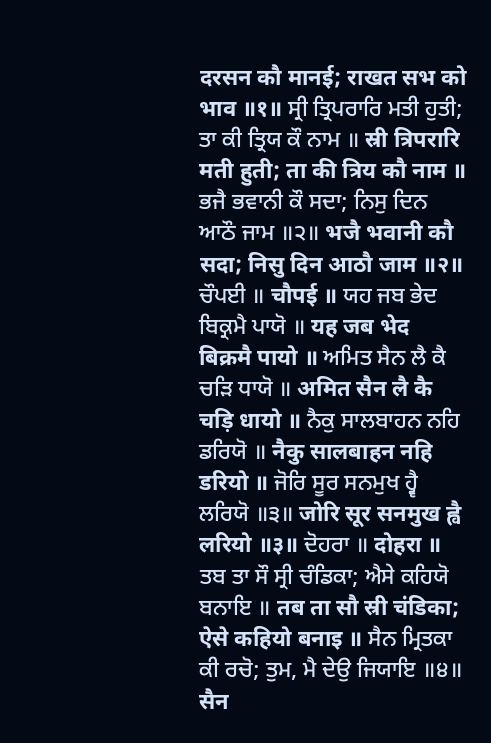दरसन कौ मानई; राखत सभ को भाव ॥१॥ ਸ੍ਰੀ ਤ੍ਰਿਪਰਾਰਿ ਮਤੀ ਹੁਤੀ; ਤਾ ਕੀ ਤ੍ਰਿਯ ਕੌ ਨਾਮ ॥ स्री त्रिपरारि मती हुती; ता की त्रिय कौ नाम ॥ ਭਜੈ ਭਵਾਨੀ ਕੌ ਸਦਾ; ਨਿਸੁ ਦਿਨ ਆਠੌ ਜਾਮ ॥੨॥ भजै भवानी कौ सदा; निसु दिन आठौ जाम ॥२॥ ਚੌਪਈ ॥ चौपई ॥ ਯਹ ਜਬ ਭੇਦ ਬਿਕ੍ਰਮੈ ਪਾਯੋ ॥ यह जब भेद बिक्रमै पायो ॥ ਅਮਿਤ ਸੈਨ ਲੈ ਕੈ ਚੜਿ ਧਾਯੋ ॥ अमित सैन लै कै चड़ि धायो ॥ ਨੈਕੁ ਸਾਲਬਾਹਨ ਨਹਿ ਡਰਿਯੋ ॥ नैकु सालबाहन नहि डरियो ॥ ਜੋਰਿ ਸੂਰ ਸਨਮੁਖ ਹ੍ਵੈ ਲਰਿਯੋ ॥੩॥ जोरि सूर सनमुख ह्वै लरियो ॥३॥ ਦੋਹਰਾ ॥ दोहरा ॥ ਤਬ ਤਾ ਸੌ ਸ੍ਰੀ ਚੰਡਿਕਾ; ਐਸੇ ਕਹਿਯੋ ਬਨਾਇ ॥ तब ता सौ स्री चंडिका; ऐसे कहियो बनाइ ॥ ਸੈਨ ਮ੍ਰਿਤਕਾ ਕੀ ਰਚੋ; ਤੁਮ, ਮੈ ਦੇਉ ਜਿਯਾਇ ॥੪॥ सैन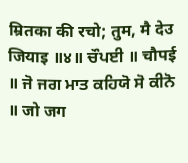म्रितका की रचो; तुम, मै देउ जियाइ ॥४॥ ਚੌਪਈ ॥ चौपई ॥ ਜੋ ਜਗ ਮਾਤ ਕਹਿਯੋ ਸੋ ਕੀਨੋ ॥ जो जग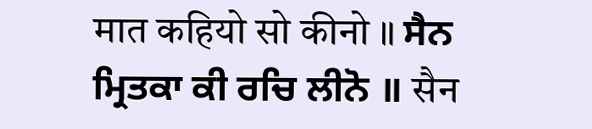मात कहियो सो कीनो ॥ ਸੈਨ ਮ੍ਰਿਤਕਾ ਕੀ ਰਚਿ ਲੀਨੋ ॥ सैन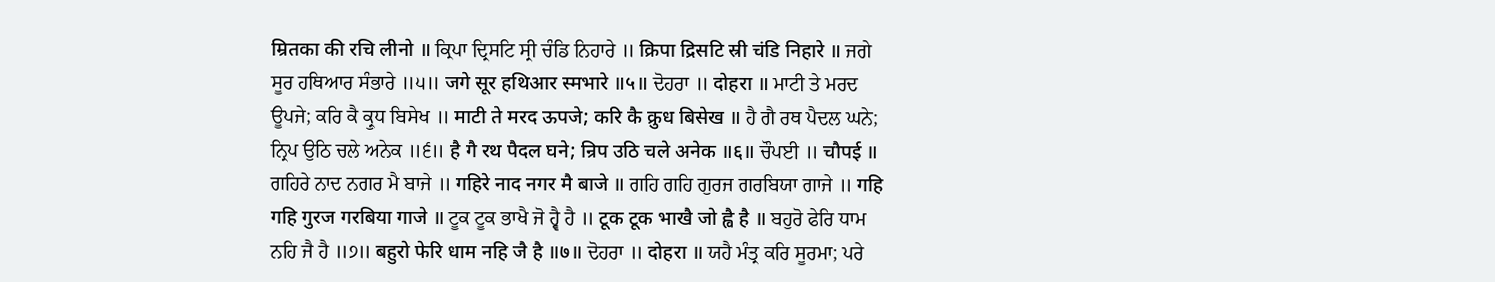म्रितका की रचि लीनो ॥ ਕ੍ਰਿਪਾ ਦ੍ਰਿਸਟਿ ਸ੍ਰੀ ਚੰਡਿ ਨਿਹਾਰੇ ॥ क्रिपा द्रिसटि स्री चंडि निहारे ॥ ਜਗੇ ਸੂਰ ਹਥਿਆਰ ਸੰਭਾਰੇ ॥੫॥ जगे सूर हथिआर स्मभारे ॥५॥ ਦੋਹਰਾ ॥ दोहरा ॥ ਮਾਟੀ ਤੇ ਮਰਦ ਊਪਜੇ; ਕਰਿ ਕੈ ਕ੍ਰੁਧ ਬਿਸੇਖ ॥ माटी ते मरद ऊपजे; करि कै क्रुध बिसेख ॥ ਹੈ ਗੈ ਰਥ ਪੈਦਲ ਘਨੇ; ਨ੍ਰਿਪ ਉਠਿ ਚਲੇ ਅਨੇਕ ॥੬॥ है गै रथ पैदल घने; न्रिप उठि चले अनेक ॥६॥ ਚੌਪਈ ॥ चौपई ॥ ਗਹਿਰੇ ਨਾਦ ਨਗਰ ਮੈ ਬਾਜੇ ॥ गहिरे नाद नगर मै बाजे ॥ ਗਹਿ ਗਹਿ ਗੁਰਜ ਗਰਬਿਯਾ ਗਾਜੇ ॥ गहि गहि गुरज गरबिया गाजे ॥ ਟੂਕ ਟੂਕ ਭਾਖੈ ਜੋ ਹ੍ਵੈ ਹੈ ॥ टूक टूक भाखै जो ह्वै है ॥ ਬਹੁਰੋ ਫੇਰਿ ਧਾਮ ਨਹਿ ਜੈ ਹੈ ॥੭॥ बहुरो फेरि धाम नहि जै है ॥७॥ ਦੋਹਰਾ ॥ दोहरा ॥ ਯਹੈ ਮੰਤ੍ਰ ਕਰਿ ਸੂਰਮਾ; ਪਰੇ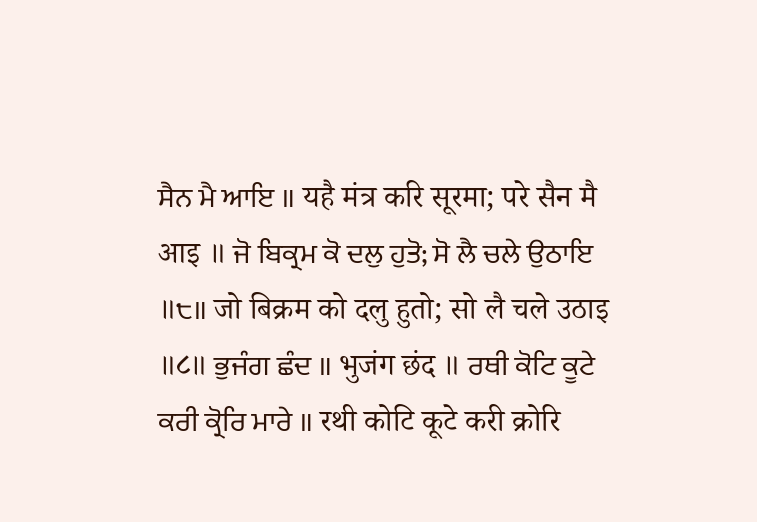ਸੈਨ ਮੈ ਆਇ ॥ यहै मंत्र करि सूरमा; परे सैन मै आइ ॥ ਜੋ ਬਿਕ੍ਰਮ ਕੋ ਦਲੁ ਹੁਤੋ; ਸੋ ਲੈ ਚਲੇ ਉਠਾਇ ॥੮॥ जो बिक्रम को दलु हुतो; सो लै चले उठाइ ॥८॥ ਭੁਜੰਗ ਛੰਦ ॥ भुजंग छंद ॥ ਰਥੀ ਕੋਟਿ ਕੂਟੇ ਕਰੀ ਕ੍ਰੋਰਿ ਮਾਰੇ ॥ रथी कोटि कूटे करी क्रोरि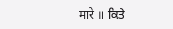मारे ॥ ਕਿਤੇ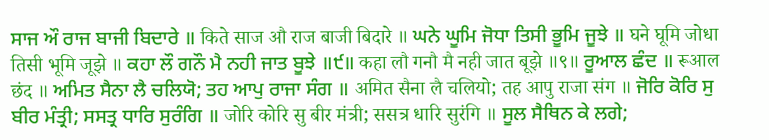ਸਾਜ ਔ ਰਾਜ ਬਾਜੀ ਬਿਦਾਰੇ ॥ किते साज औ राज बाजी बिदारे ॥ ਘਨੇ ਘੂਮਿ ਜੋਧਾ ਤਿਸੀ ਭੂਮਿ ਜੂਝੇ ॥ घने घूमि जोधा तिसी भूमि जूझे ॥ ਕਹਾ ਲੌ ਗਨੌ ਮੈ ਨਹੀ ਜਾਤ ਬੂਝੇ ॥੯॥ कहा लौ गनौ मै नही जात बूझे ॥९॥ ਰੂਆਲ ਛੰਦ ॥ रूआल छंद ॥ ਅਮਿਤ ਸੈਨਾ ਲੈ ਚਲਿਯੋ; ਤਹ ਆਪੁ ਰਾਜਾ ਸੰਗ ॥ अमित सैना लै चलियो; तह आपु राजा संग ॥ ਜੋਰਿ ਕੋਰਿ ਸੁ ਬੀਰ ਮੰਤ੍ਰੀ; ਸਸਤ੍ਰ ਧਾਰਿ ਸੁਰੰਗਿ ॥ जोरि कोरि सु बीर मंत्री; ससत्र धारि सुरंगि ॥ ਸੂਲ ਸੈਥਿਨ ਕੇ ਲਗੇ;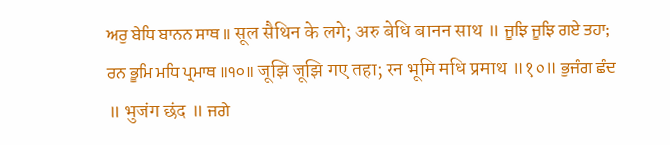ਅਰੁ ਬੇਧਿ ਬਾਨਨ ਸਾਥ ॥ सूल सैथिन के लगे; अरु बेधि बानन साथ ॥ ਜੂਝਿ ਜੂਝਿ ਗਏ ਤਹਾ; ਰਨ ਭੂਮਿ ਮਧਿ ਪ੍ਰਮਾਥ ॥੧੦॥ जूझि जूझि गए तहा; रन भूमि मधि प्रमाथ ॥१०॥ ਭੁਜੰਗ ਛੰਦ ॥ भुजंग छंद ॥ ਜਗੇ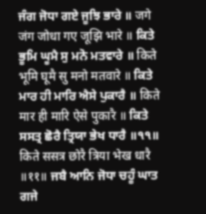ਜੰਗ ਜੋਧਾ ਗਏ ਜੂਝਿ ਭਾਰੇ ॥ जगे जंग जोधा गए जूझि भारे ॥ ਕਿਤੇ ਭੂਮਿ ਘੂਮੈ ਸੁ ਮਨੋ ਮਤਵਾਰੇ ॥ किते भूमि घूमै सु मनो मतवारे ॥ ਕਿਤੇ ਮਾਰ ਹੀ ਮਾਰਿ ਐਸੇ ਪੁਕਾਰੈ ॥ किते मार ही मारि ऐसे पुकारै ॥ ਕਿਤੇ ਸਸਤ੍ਰ ਛੋਰੈ ਤ੍ਰਿਯਾ ਭੇਖ ਧਾਰੈ ॥੧੧॥ किते ससत्र छोरै त्रिया भेख धारै ॥११॥ ਜਬੈ ਆਨਿ ਜੋਧਾ ਚਹੂੰ ਘਾਤ ਗਜੇ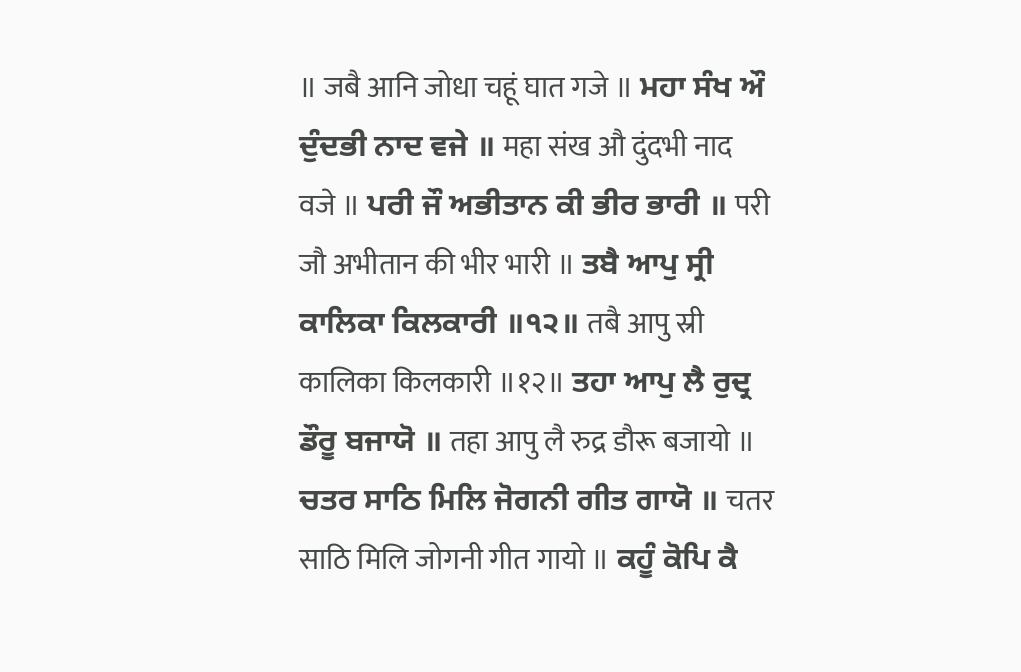॥ जबै आनि जोधा चहूं घात गजे ॥ ਮਹਾ ਸੰਖ ਔ ਦੁੰਦਭੀ ਨਾਦ ਵਜੇ ॥ महा संख औ दुंदभी नाद वजे ॥ ਪਰੀ ਜੌ ਅਭੀਤਾਨ ਕੀ ਭੀਰ ਭਾਰੀ ॥ परी जौ अभीतान की भीर भारी ॥ ਤਬੈ ਆਪੁ ਸ੍ਰੀ ਕਾਲਿਕਾ ਕਿਲਕਾਰੀ ॥੧੨॥ तबै आपु स्री कालिका किलकारी ॥१२॥ ਤਹਾ ਆਪੁ ਲੈ ਰੁਦ੍ਰ ਡੌਰੂ ਬਜਾਯੋ ॥ तहा आपु लै रुद्र डौरू बजायो ॥ ਚਤਰ ਸਾਠਿ ਮਿਲਿ ਜੋਗਨੀ ਗੀਤ ਗਾਯੋ ॥ चतर साठि मिलि जोगनी गीत गायो ॥ ਕਹੂੰ ਕੋਪਿ ਕੈ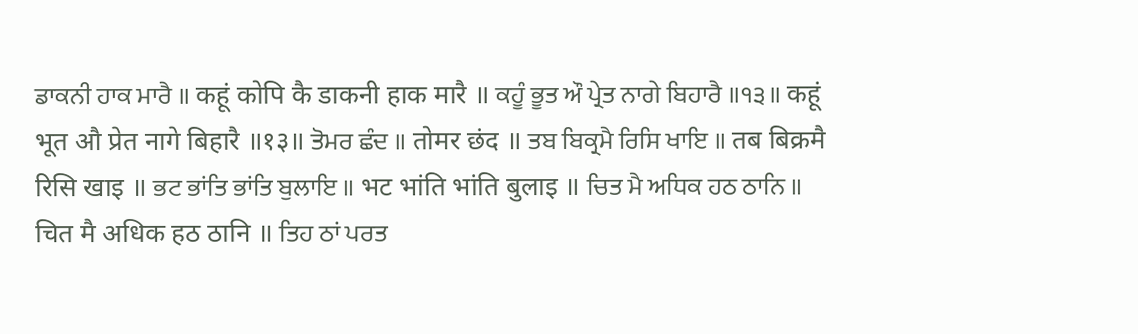ਡਾਕਨੀ ਹਾਕ ਮਾਰੈ ॥ कहूं कोपि कै डाकनी हाक मारै ॥ ਕਹੂੰ ਭੂਤ ਔ ਪ੍ਰੇਤ ਨਾਗੇ ਬਿਹਾਰੈ ॥੧੩॥ कहूं भूत औ प्रेत नागे बिहारै ॥१३॥ ਤੋਮਰ ਛੰਦ ॥ तोमर छंद ॥ ਤਬ ਬਿਕ੍ਰਮੈ ਰਿਸਿ ਖਾਇ ॥ तब बिक्रमै रिसि खाइ ॥ ਭਟ ਭਾਂਤਿ ਭਾਂਤਿ ਬੁਲਾਇ ॥ भट भांति भांति बुलाइ ॥ ਚਿਤ ਮੈ ਅਧਿਕ ਹਠ ਠਾਨਿ ॥ चित मै अधिक हठ ठानि ॥ ਤਿਹ ਠਾਂ ਪਰਤ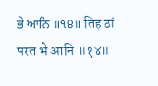ਭੇ ਆਨਿ ॥੧੪॥ तिह ठां परत भे आनि ॥१४॥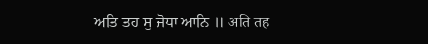ਅਤਿ ਤਹ ਸੁ ਜੋਧਾ ਆਨਿ ॥ अति तह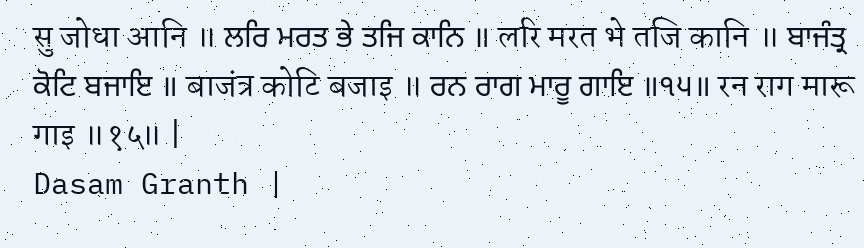सु जोधा आनि ॥ ਲਰਿ ਮਰਤ ਭੇ ਤਜਿ ਕਾਨਿ ॥ लरि मरत भे तजि कानि ॥ ਬਾਜੰਤ੍ਰ ਕੋਟਿ ਬਜਾਇ ॥ बाजंत्र कोटि बजाइ ॥ ਰਨ ਰਾਗ ਮਾਰੂ ਗਾਇ ॥੧੫॥ रन राग मारू गाइ ॥१५॥ |
Dasam Granth |